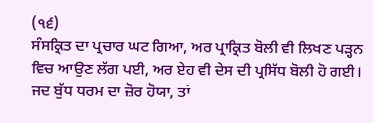(੧੬)
ਸੰਸਕ੍ਰਿਤ ਦਾ ਪ੍ਰਚਾਰ ਘਟ ਗਿਆ, ਅਰ ਪ੍ਰਾਕ੍ਰਿਤ ਬੋਲੀ ਵੀ ਲਿਖਣ ਪੜ੍ਹਨ ਵਿਚ ਆਉਣ ਲੱਗ ਪਈ, ਅਰ ਏਹ ਵੀ ਦੇਸ ਦੀ ਪ੍ਰਸਿੱਧ ਬੋਲੀ ਹੋ ਗਈ। ਜਦ ਬੁੱਧ ਧਰਮ ਦਾ ਜ਼ੋਰ ਹੋਯਾ, ਤਾਂ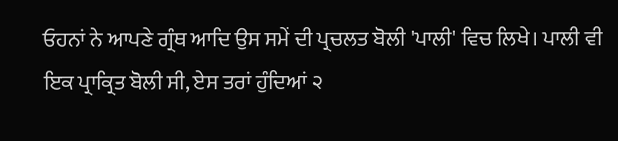ਓਹਨਾਂ ਨੇ ਆਪਣੇ ਗ੍ਰੰਥ ਆਦਿ ਉਸ ਸਮੇਂ ਦੀ ਪ੍ਰਚਲਤ ਬੋਲੀ 'ਪਾਲੀ' ਵਿਚ ਲਿਖੇ। ਪਾਲੀ ਵੀ ਇਕ ਪ੍ਰਾਕ੍ਰਿਤ ਬੋਲੀ ਸੀ, ਏਸ ਤਰਾਂ ਹੁੰਦਿਆਂ ੨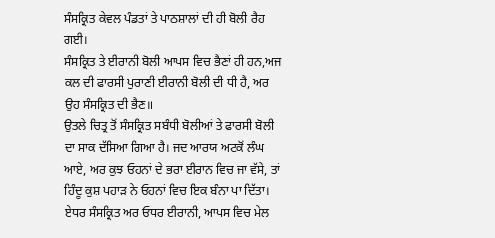ਸੰਸਕ੍ਰਿਤ ਕੇਵਲ ਪੰਡਤਾਂ ਤੇ ਪਾਠਸ਼ਾਲਾਂ ਦੀ ਹੀ ਬੋਲੀ ਰੈਹ ਗਈ।
ਸੰਸਕ੍ਰਿਤ ਤੇ ਈਰਾਨੀ ਬੋਲੀ ਆਪਸ ਵਿਚ ਭੈਣਾਂ ਹੀ ਹਨ,ਅਜ ਕਲ ਦੀ ਫਾਰਸੀ ਪੁਰਾਣੀ ਈਰਾਨੀ ਬੋਲੀ ਦੀ ਧੀ ਹੈ, ਅਰ ਉਹ ਸੰਸਕ੍ਰਿਤ ਦੀ ਭੈਣ॥
ਉਤਲੇ ਚਿਤ੍ਰ ਤੋਂ ਸੰਸਕ੍ਰਿਤ ਸਬੰਧੀ ਬੋਲੀਆਂ ਤੇ ਫਾਰਸੀ ਬੋਲੀ ਦਾ ਸਾਕ ਦੱਸਿਆ ਗਿਆ ਹੈ। ਜਦ ਆਰਯ ਅਟਕੋਂ ਲੰਘ ਆਏ, ਅਰ ਕੁਝ ਓਹਨਾਂ ਦੇ ਭਰਾ ਈਰਾਨ ਵਿਚ ਜਾ ਵੱਸੇ, ਤਾਂ ਹਿੰਦੂ ਕੁਸ਼ ਪਹਾੜ ਨੇ ਓਹਨਾਂ ਵਿਚ ਇਕ ਬੰਨਾ ਪਾ ਦਿੱਤਾ। ਏਧਰ ਸੰਸਕ੍ਰਿਤ ਅਰ ਓਧਰ ਈਰਾਨੀ, ਆਪਸ ਵਿਚ ਮੇਲ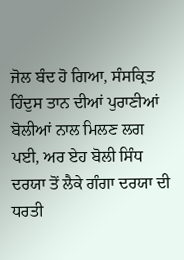ਜੋਲ ਬੰਦ ਹੋ ਗਿਆ, ਸੰਸਕ੍ਰਿਤ ਹਿੰਦੁਸ ਤਾਨ ਦੀਆਂ ਪੁਰਾਣੀਆਂ ਬੋਲੀਆਂ ਨਾਲ ਮਿਲਣ ਲਗ ਪਈ, ਅਰ ਏਹ ਬੋਲੀ ਸਿੰਧ ਦਰਯਾ ਤੋਂ ਲੈਕੇ ਗੰਗਾ ਦਰਯਾ ਦੀ ਧਰਤੀ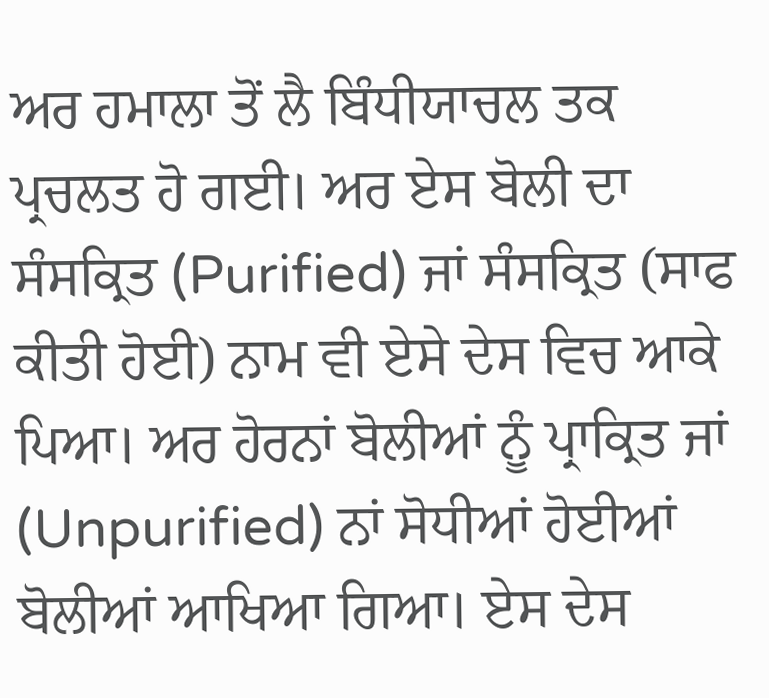ਅਰ ਹਮਾਲਾ ਤੋਂ ਲੈ ਬਿੰਧੀਯਾਚਲ ਤਕ ਪ੍ਰਚਲਤ ਹੋ ਗਈ। ਅਰ ਏਸ ਬੋਲੀ ਦਾ ਸੰਸਕ੍ਰਿਤ (Purified) ਜਾਂ ਸੰਸਕ੍ਰਿਤ (ਸਾਫ ਕੀਤੀ ਹੋਈ) ਨਾਮ ਵੀ ਏਸੇ ਦੇਸ ਵਿਚ ਆਕੇ ਪਿਆ। ਅਰ ਹੋਰਨਾਂ ਬੋਲੀਆਂ ਨੂੰ ਪ੍ਰਾਕ੍ਰਿਤ ਜਾਂ (Unpurified) ਨਾਂ ਸੋਧੀਆਂ ਹੋਈਆਂ ਬੋਲੀਆਂ ਆਖਿਆ ਗਿਆ। ਏਸ ਦੇਸ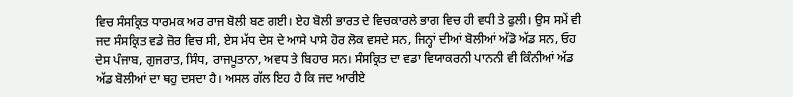ਵਿਚ ਸੰਸਕ੍ਰਿਤ ਧਾਰਮਕ ਅਰ ਰਾਜ ਬੋਲੀ ਬਣ ਗਈ। ਏਹ ਬੋਲੀ ਭਾਰਤ ਦੇ ਵਿਚਕਾਰਲੇ ਭਾਗ ਵਿਚ ਹੀ ਵਧੀ ਤੇ ਫੁਲੀ। ਉਸ ਸਮੇਂ ਵੀ ਜਦ ਸੰਸਕ੍ਰਿਤ ਵਡੇ ਜ਼ੋਰ ਵਿਚ ਸੀ, ਏਸ ਮੱਧ ਦੇਸ ਦੇ ਆਸੇ ਪਾਸੇ ਹੋਰ ਲੋਕ ਵਸਦੇ ਸਨ, ਜਿਨ੍ਹਾਂ ਦੀਆਂ ਬੋਲੀਆਂ ਅੱਡੋ ਅੱਡ ਸਨ, ਓਹ ਦੇਸ ਪੰਜਾਬ, ਗੁਜਰਾਤ, ਸਿੰਧ, ਰਾਜਪੂਤਾਨਾ, ਅਵਧ ਤੇ ਬਿਹਾਰ ਸਨ। ਸੰਸਕ੍ਰਿਤ ਦਾ ਵਡਾ ਵਿਯਾਕਰਨੀ ਪਾਨਨੀ ਵੀ ਕਿੰਨੀਆਂ ਅੱਡ ਅੱਡ ਬੋਲੀਆਂ ਦਾ ਥਹੁ ਦਸਦਾ ਹੈ। ਅਸਲ ਗੱਲ ਇਹ ਹੈ ਕਿ ਜਦ ਆਰੀਏ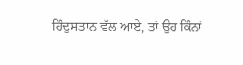ਹਿੰਦੁਸਤਾਨ ਵੱਲ ਆਏ, ਤਾਂ ਉਹ ਕਿੰਨਾਂ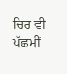ਚਿਰ ਵੀ ਪੱਛਮੀਂ